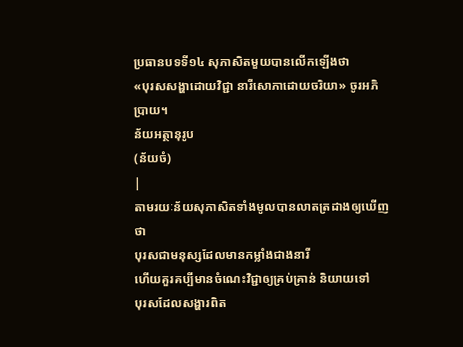ប្រធានបទទី១៤ សុភាសិតមួយបានលើកឡើងថា
«បុរសសង្ហាដោយវិជ្ជា នារីសោភាដោយចរិយា» ចូរអភិប្រាយ។
ន័យអត្ថានុរូប
(ន័យចំ)
|
តាមរយៈន័យសុភាសិតទាំងមូលបានលាតត្រដាងឲ្យឃើញថា
បុរសជាមនុស្សដែលមានកម្លាំងជាងនារី
ហើយគួរគប្បីមានចំណេះវិជ្ជាឲ្យគ្រប់គ្រាន់ និយាយទៅ
បុរសដែលសង្ហារពិត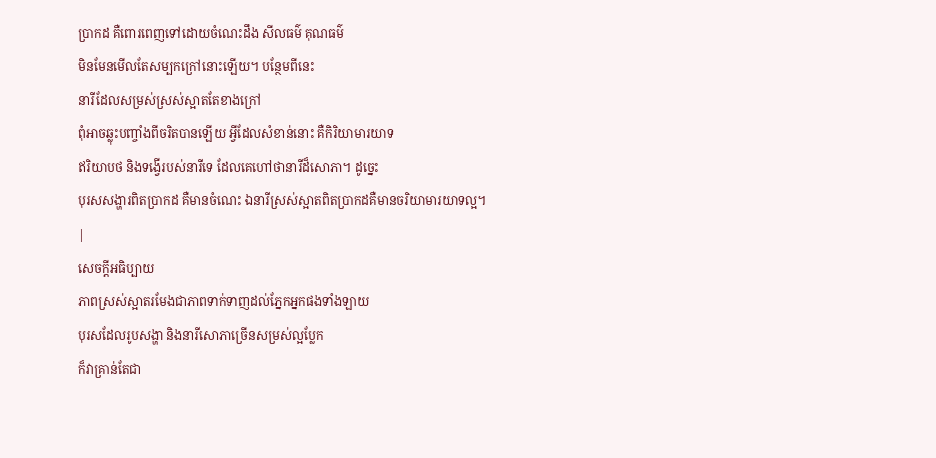ប្រាកដ គឺពោរពេញទៅដោយចំណេះដឹង សីលធម៌ គុណធម៌
មិនមែនមើលតែសម្បកក្រៅនោះឡើយ។ បន្ថែមពីនេះ
នារីដែលសម្រស់ស្រស់ស្អាតតែខាងក្រៅ
ពុំអាចឆ្លុះបញ្ចាំងពីចរិតបានឡើយ អ្វីដែលសំខាន់នោះ គឺកិរិយាមារយាទ
ឥរិយាបថ និងទង្វើរបស់នារីទេ ដែលគេហៅថានារីដ៏សោភា។ ដូច្នេះ
បុរសសង្ហារពិតប្រាកដ គឺមានចំណេះ ឯនារីស្រស់ស្អាតពិតប្រាកដគឺមានចរិយាមារយាទល្អ។
|
សេចក្ដីអធិប្បាយ
ភាពស្រស់ស្អាតរមែងជាភាពទាក់ទាញដល់ភ្នែកអ្នកផងទាំងឡាយ
បុរសដែលរូបសង្ហា និងនារីសោភាច្រើនសម្រស់ល្អប្លែក
ក៏វាគ្រាន់តែជា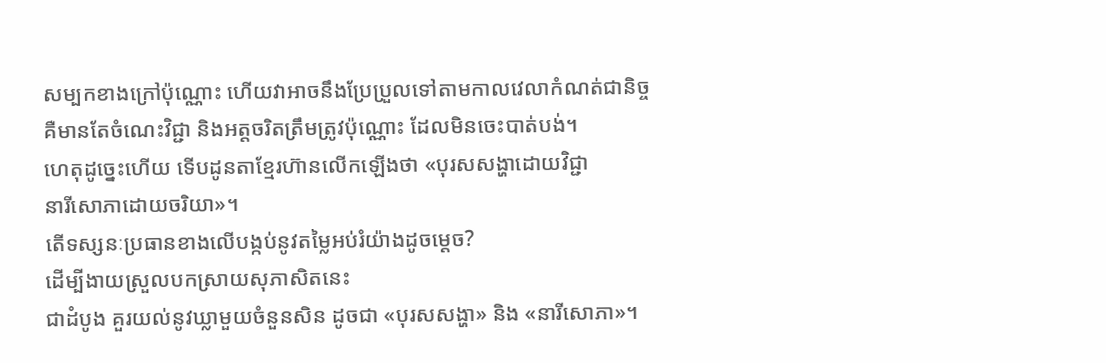សម្បកខាងក្រៅប៉ុណ្ណោះ ហើយវាអាចនឹងប្រែប្រួលទៅតាមកាលវេលាកំណត់ជានិច្ច
គឺមានតែចំណេះវិជ្ជា និងអត្តចរិតត្រឹមត្រូវប៉ុណ្ណោះ ដែលមិនចេះបាត់បង់។
ហេតុដូច្នេះហើយ ទើបដូនតាខ្មែរហ៊ានលើកឡើងថា «បុរសសង្ហាដោយវិជ្ជា
នារីសោភាដោយចរិយា»។
តើទស្សនៈប្រធានខាងលើបង្កប់នូវតម្លៃអប់រំយ៉ាងដូចម្ដេច?
ដើម្បីងាយស្រួលបកស្រាយសុភាសិតនេះ
ជាដំបូង គួរយល់នូវឃ្លាមួយចំនួនសិន ដូចជា «បុរសសង្ហា» និង «នារីសោភា»។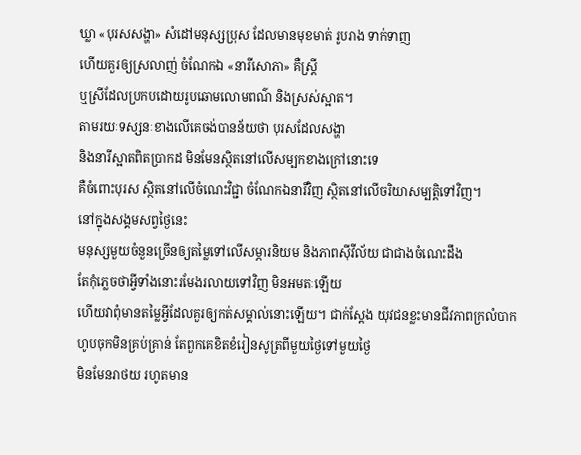ឃ្លា «បុរសសង្ហា» សំដៅមនុស្សប្រុស ដែលមានមុខមាត់ រូបរាង ទាក់ទាញ
ហើយគួរឲ្យស្រលាញ់ ចំណែកឯ «នារីសោភា» គឺស្ត្រី
ឬស្រីដែលប្រកបដោយរូបឆោមលោមពណ៌ និងស្រស់ស្អាត។
តាមរយៈទស្សនៈខាងលើគេចង់បានន័យថា បុរសដែលសង្ហា
និងនារីស្អាតពិតប្រាកដ មិនមែនស្ថិតនៅលើសម្បកខាងក្រៅនោះទេ
គឺចំពោះបុរស ស្ថិតនៅលើចំណេះវិជ្ជា ចំណែកឯនារីវិញ ស្ថិតនៅលើចរិយាសម្បត្តិទៅវិញ។
នៅក្នុងសង្គមសព្វថ្ងៃនេះ
មនុស្សមួយចំនួនច្រើនឲ្យតម្លៃទៅលើសម្ភារនិយម និងភាពស៊ីវីល័យ ជាជាងចំណេះដឹង
តែកុំភ្លេចថាអ្វីទាំងនោះរមែងរលាយទៅវិញ មិនអមតៈឡើយ
ហើយវាពុំមានតម្លៃអ្វីដែលគួរឲ្យកត់សម្គាល់នោះឡើយ។ ជាក់ស្ដែង យុវជនខ្លះមានជីវភាពក្រលំបាក
ហូបចុកមិនគ្រប់គ្រាន់ តែពួកគេខិតខំរៀនសូត្រពីមួយថ្ងៃទៅមួយថ្ងៃ
មិនមែនរាថយ រហូតមាន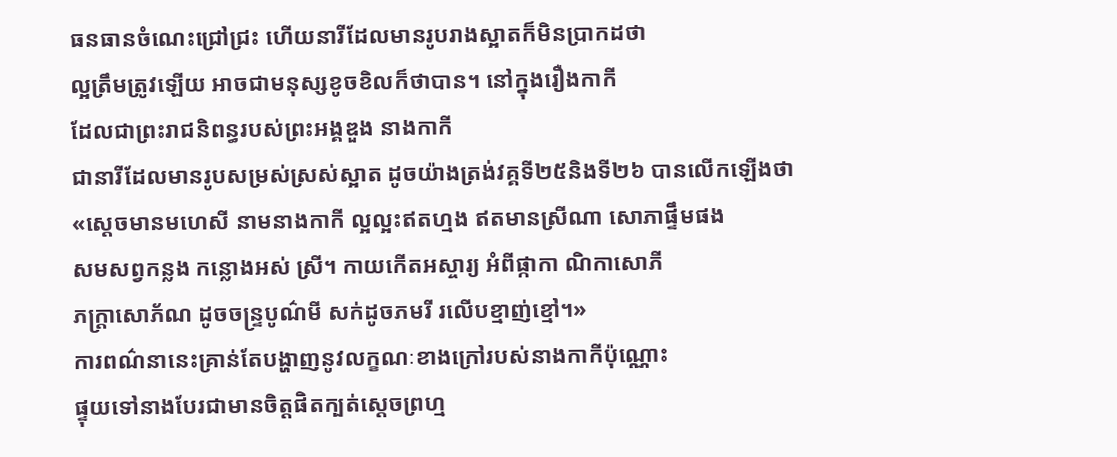ធនធានចំណេះជ្រៅជ្រះ ហើយនារីដែលមានរូបរាងស្អាតក៏មិនប្រាកដថា
ល្អត្រឹមត្រូវឡើយ អាចជាមនុស្សខូចខិលក៏ថាបាន។ នៅក្នុងរឿងកាកី
ដែលជាព្រះរាជនិពន្ធរបស់ព្រះអង្គឌួង នាងកាកី
ជានារីដែលមានរូបសម្រស់ស្រស់ស្អាត ដូចយ៉ាងត្រង់វគ្គទី២៥និងទី២៦ បានលើកឡើងថា
«ស្ដេចមានមហេសី នាមនាងកាកី ល្អល្អះឥតហ្មង ឥតមានស្រីណា សោភាផ្ទឹមផង
សមសព្វកន្លង កន្លោងអស់ ស្រី។ កាយកើតអស្ចារ្យ អំពីផ្កាកា ណិកាសោភី
ភក្ត្រាសោភ័ណ ដូចចន្ទ្របូណ៌មី សក់ដូចភមរី រលើបខ្មាញ់ខ្មៅ។»
ការពណ៌នានេះគ្រាន់តែបង្ហាញនូវលក្ខណៈខាងក្រៅរបស់នាងកាកីប៉ុណ្ណោះ
ផ្ទុយទៅនាងបែរជាមានចិត្តផិតក្បត់ស្ដេចព្រហ្ម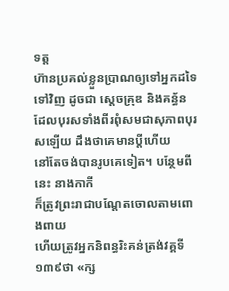ទត្ត
ហ៊ានប្រគល់ខ្លួនប្រាណឲ្យទៅអ្នកដទៃទៅវិញ ដូចជា ស្ដេចគ្រុឌ និងគន្ធ័ន
ដែលបុរសទាំងពីរពុំសមជាសុភាពបុរសឡើយ ដឹងថាគេមានប្ដីហើយ
នៅតែចង់បានរូបគេទៀត។ បន្ថែមពីនេះ នាងកាកី
ក៏ត្រូវព្រះរាជាបណ្ដែតចោលតាមពោងពាយ
ហើយត្រូវអ្នកនិពន្ធរិះគន់ត្រង់វគ្គទី១៣៩ថា «ក្ស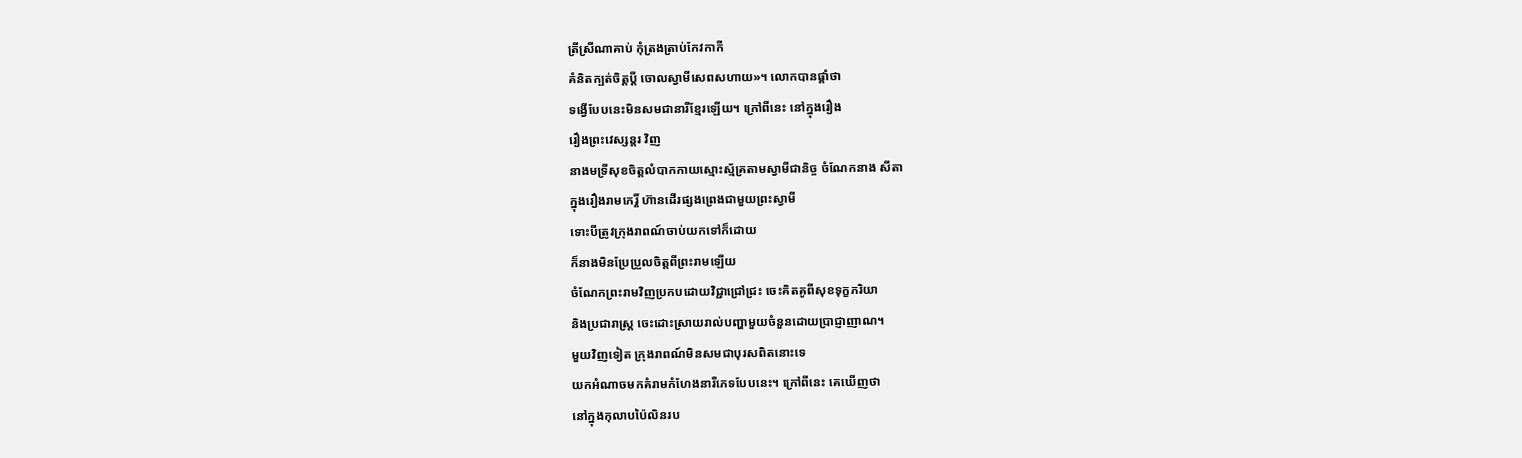ត្រីស្រីណាគាប់ កុំត្រងត្រាប់កែវកាកី
គំនិតក្បត់ចិត្តប្ដី ចោលស្វាមីសេពសហាយ»។ លោកបានផ្ដាំថា
ទង្វើបែបនេះមិនសមជានារីខ្មែរឡើយ។ ក្រៅពីនេះ នៅក្នុងរឿង
រឿងព្រះវេស្សន្ដរ វិញ
នាងមទ្រីសុខចិត្តលំបាកកាយស្មោះស្ម័គ្រតាមស្វាមីជានិច្ច ចំណែកនាង សីតា
ក្នុងរឿងរាមកេរ្តិ៍ ហ៊ានដើរផ្សងព្រេងជាមួយព្រះស្វាមី
ទោះបីត្រូវក្រុងរាពណ៍ចាប់យកទៅក៏ដោយ
ក៏នាងមិនប្រែប្រួលចិត្តពីព្រះរាមឡើយ
ចំណែកព្រះរាមវិញប្រកបដោយវិជ្ជាជ្រៅជ្រះ ចេះគិតគូពីសុខទុក្ខភរិយា
និងប្រជារាស្ត្រ ចេះដោះស្រាយរាល់បញ្ហាមួយចំនួនដោយប្រាជ្ញាញាណ។
មួយវិញទៀត ក្រុងរាពណ៍មិនសមជាបុរសពិតនោះទេ
យកអំណាចមកគំរាមកំហែងនារីភេទបែបនេះ។ ក្រៅពីនេះ គេឃើញថា
នៅក្នុងកុលាបប៉ៃលិនរប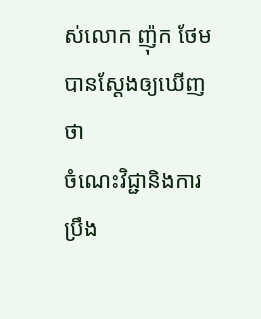ស់លោក ញ៉ុក ថែម បានស្ដែងឲ្យឃើញថា
ចំណេះវិជ្ជានិងការប្រឹង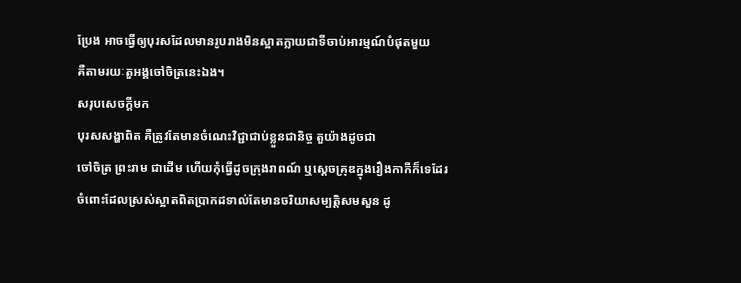ប្រែង អាចធ្វើឲ្យបុរសដែលមានរូបរាងមិនស្អាតក្លាយជាទីចាប់អារម្មណ៍បំផុតមួយ
គឺតាមរយៈតួអង្គចៅចិត្រនេះឯង។
សរុបសេចក្ដីមក
បុរសសង្ហាពិត គឺត្រូវតែមានចំណេះវិជ្ជាជាប់ខ្លួនជានិច្ច តួយ៉ាងដូចជា
ចៅចិត្រ ព្រះរាម ជាដើម ហើយកុំធ្វើដូចក្រុងរាពណ៍ ឬស្ដេចគ្រុឌក្នុងរឿងកាកីក៏ទេដែរ
ចំពោះដែលស្រស់ស្អាតពិតប្រាកដទាល់តែមានចរិយាសម្បត្តិសមសួន ដូ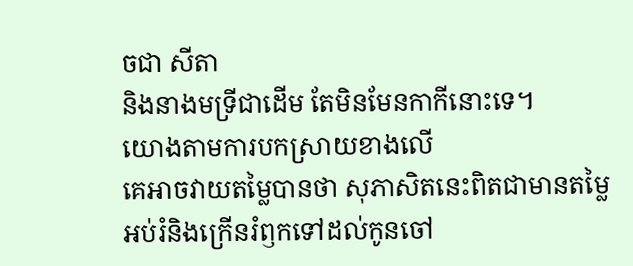ចជា សីតា
និងនាងមទ្រីជាដើម តែមិនមែនកាកីនោះទេ។
យោងតាមការបកស្រាយខាងលើ
គេអាចវាយតម្លៃបានថា សុភាសិតនេះពិតជាមានតម្លៃអប់រំនិងក្រើនរំឭកទៅដល់កូនចៅ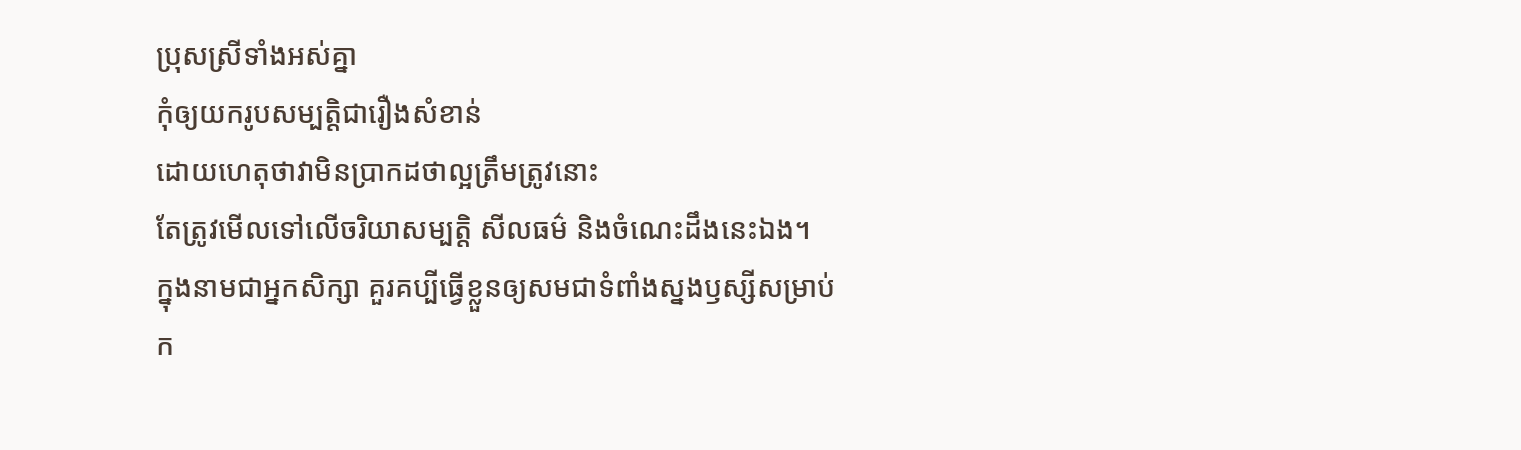ប្រុសស្រីទាំងអស់គ្នា
កុំឲ្យយករូបសម្បត្តិជារឿងសំខាន់
ដោយហេតុថាវាមិនប្រាកដថាល្អត្រឹមត្រូវនោះ
តែត្រូវមើលទៅលើចរិយាសម្បត្តិ សីលធម៌ និងចំណេះដឹងនេះឯង។
ក្នុងនាមជាអ្នកសិក្សា គួរគប្បីធ្វើខ្លួនឲ្យសមជាទំពាំងស្នងឫស្សីសម្រាប់ក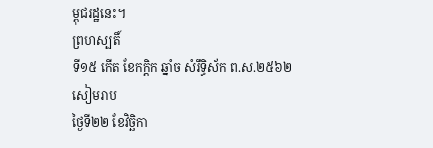ម្ពុជរដ្ឋនេះ។
ព្រហស្បតិ៍
ទី១៥ កើត ខែកក្ដិក ឆ្នាំច សំរឹទ្ធិស័ក ព.ស.២៥៦២
សៀមរាប
ថ្ងៃទី២២ ខែវិច្ឆិកា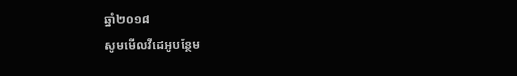ឆ្នាំ២០១៨
សូមមើលវីដេអូបន្ថែម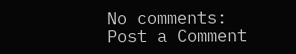No comments:
Post a Comment